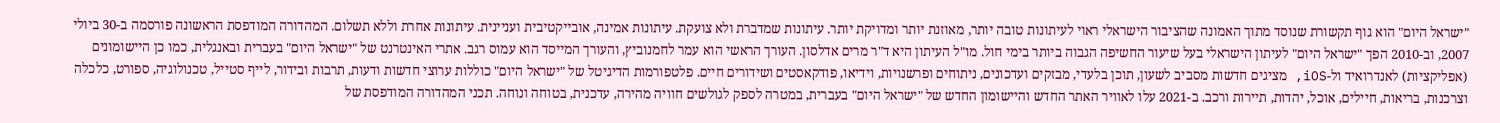"ישראל היום" הוא גוף תקשורת שנוסד מתוך האמונה שהציבור הישראלי ראוי לעיתונות טובה יותר, מאוזנת יותר ומדויקת יותר. עיתונות שמדברת ולא צועקת. עיתונות אמינה, אובייקטיבית ועניינית. עיתונות אחרת וללא תשלום. המהדורה המודפסת הראשונה פורסמה ב-30 ביולי 2007, וב-2010 הפך "ישראל היום" לעיתון הישראלי בעל שיעור החשיפה הגבוה ביותר בימי חול. מו"ל העיתון היא ד"ר מרים אדלסון. העורך הראשי הוא עמר לחמנוביץ, והעורך המייסד הוא עמוס רגב. אתרי האינטרנט של "ישראל היום" בעברית ובאנגלית, כמו כן היישומונים (אפליקציות) לאנדרואיד ול-iOS, מציגים חדשות מסביב לשעון, תוכן בלעדי, מבזקים ועדכונים, ניתוחים ופרשנויות, וידיאו, פודקאסטים ושידורים חיים. פלטפורמות הדיגיטל של "ישראל היום" כוללות ערוצי חדשות ודעות, תרבות ובידור, לייף סטייל, טכנולוגיה, ספורט, כלכלה וצרכנות, בריאות, חיילים, אוכל, יהדות, תיירות ורכב. ב-2021 עלו לאוויר האתר החדש והיישומון החדש של "ישראל היום" בעברית, במטרה לספק לגולשים חוויה מהירה, עדכנית, בטוחה ונוחה. תכני המהדורה המודפסת של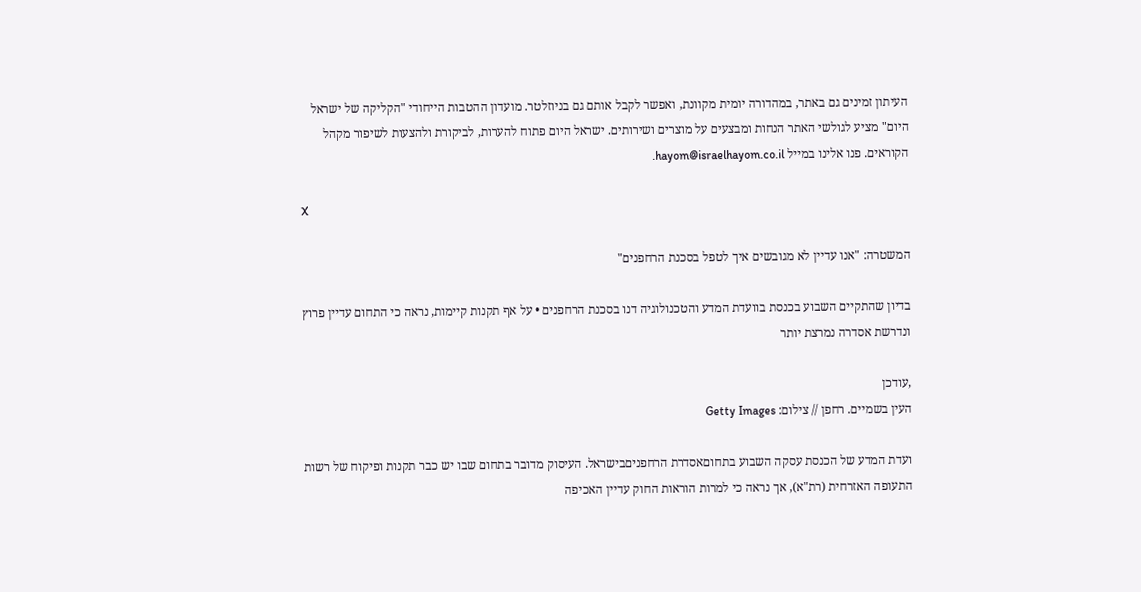העיתון זמינים גם באתר, במהדורה יומית מקוונת, ואפשר לקבל אותם גם בניוזלטר. מועדון ההטבות הייחודי "הקליקה של ישראל היום" מציע לגולשי האתר הנחות ומבצעים על מוצרים ושירותים. ישראל היום פתוח להערות, לביקורת ולהצעות לשיפור מקהל הקוראים. פנו אלינו במייל hayom@israelhayom.co.il.

X

המשטרה: "אנו עדיין לא מגובשים איך לטפל בסכנת הרחפנים"

בדיון שהתקיים השבוע בכנסת בוועדת המדע והטכנולוגיה דנו בסכנת הרחפנים • על אף תקנות קיימות, נראה כי התחום עדיין פרוץ ונדרשת אסדרה נמרצת יותר

,עודכן
העין בשמיים. רחפן // צילום: Getty Images

ועדת המדע של הכנסת עסקה השבוע בתחוםאסדרת הרחפניםבישראל. העיסוק מדובר בתחום שבו יש כבר תקנות ופיקוח של רשות התעופה האזרחית (רת"א), אך נראה כי למרות הוראות החוק עדיין האכיפה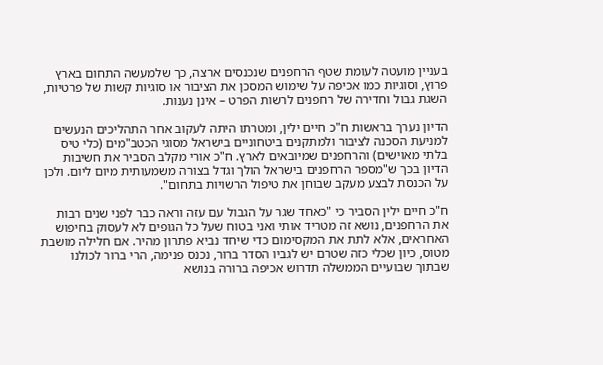בעניין מועטה לעומת שטף הרחפנים שנכנסים ארצה, כך שלמעשה התחום בארץ פרוץ, וסוגיות כמו אכיפה על שימוש המסכן את הציבור או סוגיות קשות של פרטיות, השגת גבול וחדירה של רחפנים לרשות הפרט – אינן נענות.

הדיון נערך בראשות ח"כ חיים ילין, ומטרתו היתה לעקוב אחר התהליכים הנעשים למניעת הסכנה לציבור ולמתקנים ביטחוניים בישראל מסוגי הכטב"מים (כלי טיס בלתי מאוישים) והרחפנים שמיובאים לארץ. ח"כ אורי מקלב הסביר את חשיבות הדיון בכך ש"מספר הרחפנים בישראל הולך וגדל בצורה משמעותית מיום ליום. ולכן על הכנסת לבצע מעקב שבוחן את טיפול הרשויות בתחום".

ח"כ חיים ילין הסביר כי "כאחד שגר על הגבול עם עזה וראה כבר לפני שנים רבות את הרחפנים, נושא זה מטריד אותי ואני בטוח שעל כל הגופים לא לעסוק בחיפוש האחראים, אלא לתת את המקסימום כדי שיחד נביא פתרון מהיר. אם חלילה מושבת מטוס, כיון שכלי כזה שטרם יש לגביו הסדר ברור, נכנס פנימה, הרי ברור לכולנו שבתוך שבועיים הממשלה תדרוש אכיפה ברורה בנושא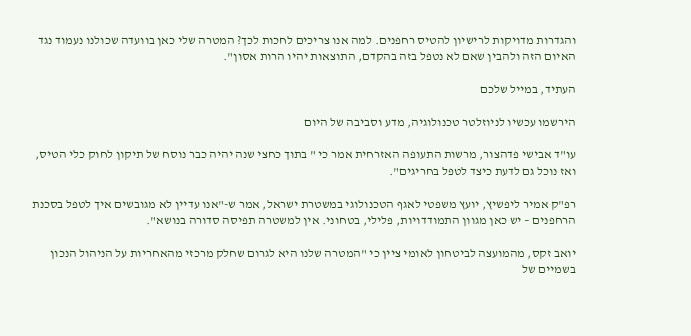והגדרות מדויקות לרישיון להטיס רחפנים. למה אנו צריכים לחכות לכך? המטרה שלי כאן בוועדה שכולנו נעמוד נגד האיום הזה ולהבין שאם לא נטפל בזה בהקדם, התוצאות יהיו הרות אסון".

העתיד, במייל שלכם

הירשמו עכשיו לניוזלטר טכנולוגיה, מדע וסביבה של היום

עו"ד אבישי פדהצור, מרשות התעופה האזרחית אמר כי " בתוך כחצי שנה יהיה כבר נוסח של תיקון לחוק כלי הטיס, ואז נוכל גם לדעת כיצד לטפל בחריגים".

רפ"ק אמיר ליפשיץ, יועץ משפטי לאגף הטכנולוגי במשטרת ישראל, אמר ש-"אנו עדיין לא מגובשים איך לטפל בסכנת הרחפנים – יש כאן מגוון התמודדויות, פלילי, בטחוני. אין למשטרה תפיסה סדורה בנושא".

יואב זקס, מהמועצה לביטחון לאומי ציין כי "המטרה שלנו היא לגרום שחלק מרכזי מהאחריות על הניהול הנכון בשמיים של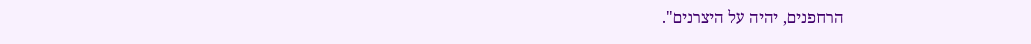הרחפנים, יהיה על היצרנים".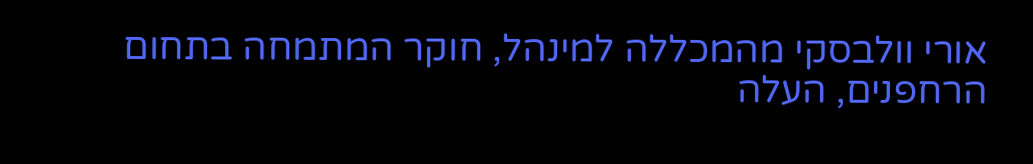אורי וולבסקי מהמכללה למינהל, חוקר המתמחה בתחום הרחפנים, העלה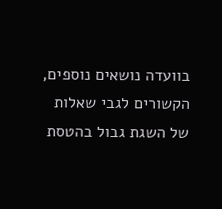בוועדה נושאים נוספים, הקשורים לגבי שאלות של השגת גבול בהטסת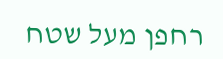רחפן מעל שטח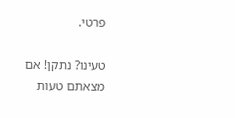פרטי.

טעינו? נתקן! אם מצאתם טעות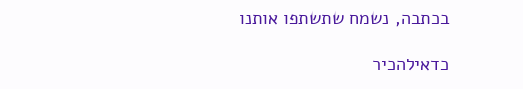בכתבה, נשמח שתשתפו אותנו

כדאילהכיר